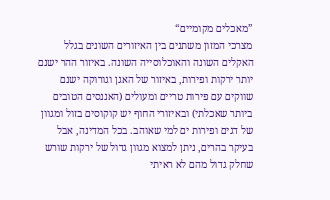”מאכלים מקומיים“
מצרכי המזון משתנים בין האיזורים השונים בגלל האקלים השונה והאוכלוסייה השונה. באיזור ההר ישנם יותר ירקות ופירות, באיזור של האגן וגורוקה ישנם שווקים עם פירות טריים ומעולים (האננסים הטובים ביותר שאכלתי) ובאיזורי החוף יש קוקוסים בזול ומגוון של דגים ופירות ים למי שאוהב. בכל המדינה, אבל בעיקר בהרים, ניתן למצוא מגוון גדול של ירקות שורש שחלק גדול מהם לא ראיתי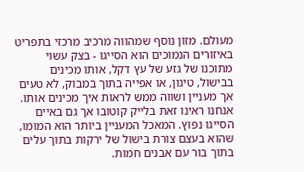מעולם. מזון נוסף שמהווה מרכיב מרכזי בתפריט באיזורים הנמוכים הוא הסייגו - בצק עשוי מתוכנו של גזע של עץ דקל, אותו מכינים בבישול, טיגון, או אפייה בתוך במבוק, לא טעים אך מעניין ושווה ממש לראות איך מכינים אותו. אנחנו ראינו זאת בלייק קוטובו אך גם באיים הסייגו נפוץ. המאכל המעניין ביותר הוא המומו, שהוא בעצם צורת בישול של ירקות בתוך עלים בתוך בור עם אבנים חמות.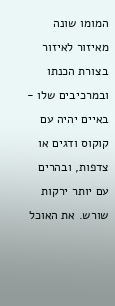המומו שונה מאיזור לאיזור בצורת הכנתו ובמרכיבים שלו - באיים יהיה עם קוקוס ודגים או צדפות, ובהרים עם יותר ירקות שורש. את האוכל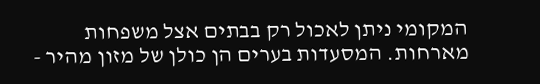המקומי ניתן לאכול רק בבתים אצל משפחות מארחות. המסעדות בערים הן כולן של מזון מהיר -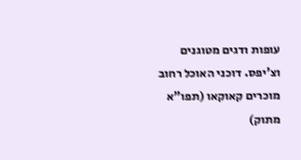עופות ודגים מטוגנים וצ'יפס. דוכני האוכל רחוב מוכרים קאוקאו (תפו”א מתוק)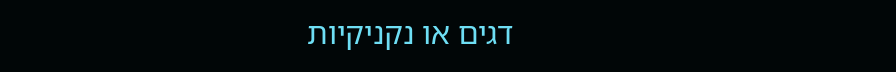דגים או נקניקיות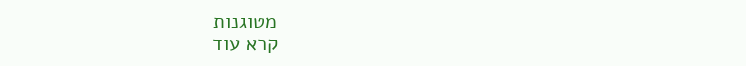מטוגנות
קרא עוד